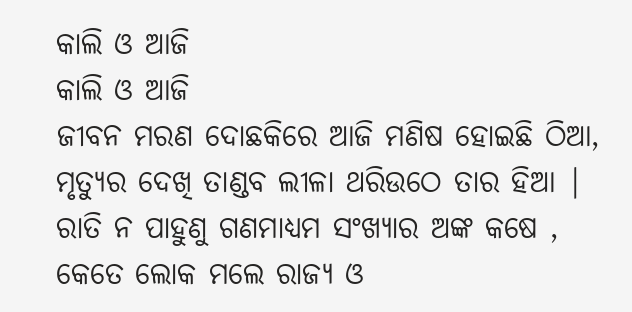କାଲି ଓ ଆଜି
କାଲି ଓ ଆଜି
ଜୀବନ ମରଣ ଦୋଛକିରେ ଆଜି ମଣିଷ ହୋଇଛି ଠିଆ,
ମୃତ୍ୟୁର ଦେଖି ତାଣ୍ଡବ ଲୀଳା ଥରିଉଠେ ତାର ହିଆ |
ରାତି ନ ପାହୁଣୁ ଗଣମାଧ୍ୟମ ସଂଖ୍ୟାର ଅଙ୍କ କଷେ ,
କେତେ ଲୋକ ମଲେ ରାଜ୍ୟ ଓ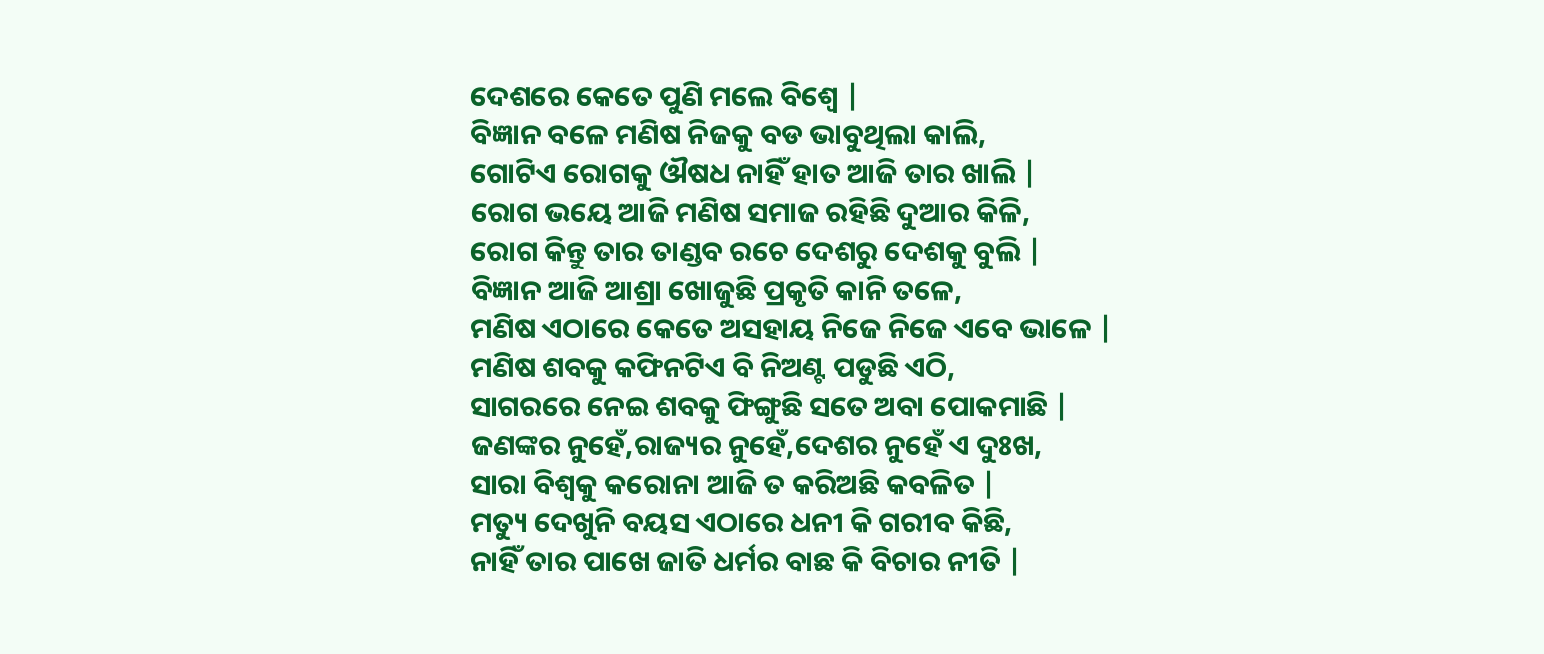ଦେଶରେ କେତେ ପୁଣି ମଲେ ବିଶ୍ୱେ |
ବିଜ୍ଞାନ ବଳେ ମଣିଷ ନିଜକୁ ବଡ ଭାବୁଥିଲା କାଲି,
ଗୋଟିଏ ରୋଗକୁ ଔଷଧ ନାହିଁ ହାତ ଆଜି ତାର ଖାଲି |
ରୋଗ ଭୟେ ଆଜି ମଣିଷ ସମାଜ ରହିଛି ଦୁଆର କିଳି,
ରୋଗ କିନ୍ତୁ ତାର ତାଣ୍ଡବ ରଚେ ଦେଶରୁ ଦେଶକୁ ବୁଲି |
ବିଜ୍ଞାନ ଆଜି ଆଶ୍ରା ଖୋଜୁଛି ପ୍ରକୃତି କାନି ତଳେ,
ମଣିଷ ଏଠାରେ କେତେ ଅସହାୟ ନିଜେ ନିଜେ ଏବେ ଭାଳେ |
ମଣିଷ ଶବକୁ କଫିନଟିଏ ବି ନିଅଣ୍ଟ ପଡୁଛି ଏଠି,
ସାଗରରେ ନେଇ ଶବକୁ ଫିଙ୍ଗୁଛି ସତେ ଅବା ପୋକମାଛି |
ଜଣଙ୍କର ନୁହେଁ,ରାଜ୍ୟର ନୁହେଁ,ଦେଶର ନୁହେଁ ଏ ଦୁଃଖ,
ସାରା ବିଶ୍ୱକୁ କରୋନା ଆଜି ତ କରିଅଛି କବଳିତ |
ମତ୍ୟୁ ଦେଖୁନି ବୟସ ଏଠାରେ ଧନୀ କି ଗରୀବ କିଛି,
ନାହିଁ ତାର ପାଖେ ଜାତି ଧର୍ମର ବାଛ କି ବିଚାର ନୀତି |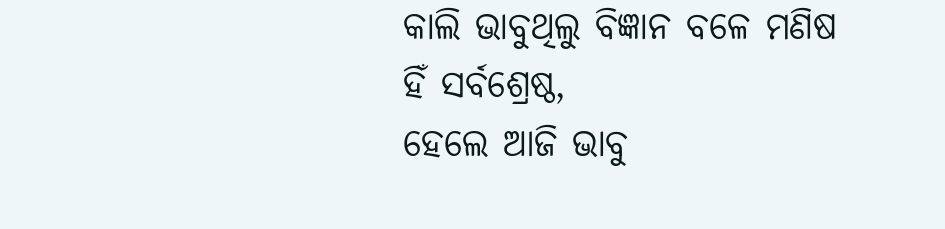କାଲି ଭାବୁଥିଲୁ ବିଜ୍ଞାନ ବଳେ ମଣିଷ ହିଁ ସର୍ବଶ୍ରେଷ୍ଠ,
ହେଲେ ଆଜି ଭାବୁ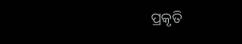ପ୍ରକୃତି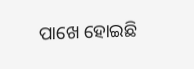ପାଖେ ହୋଇଛି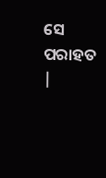ସେ ପରାହତ |